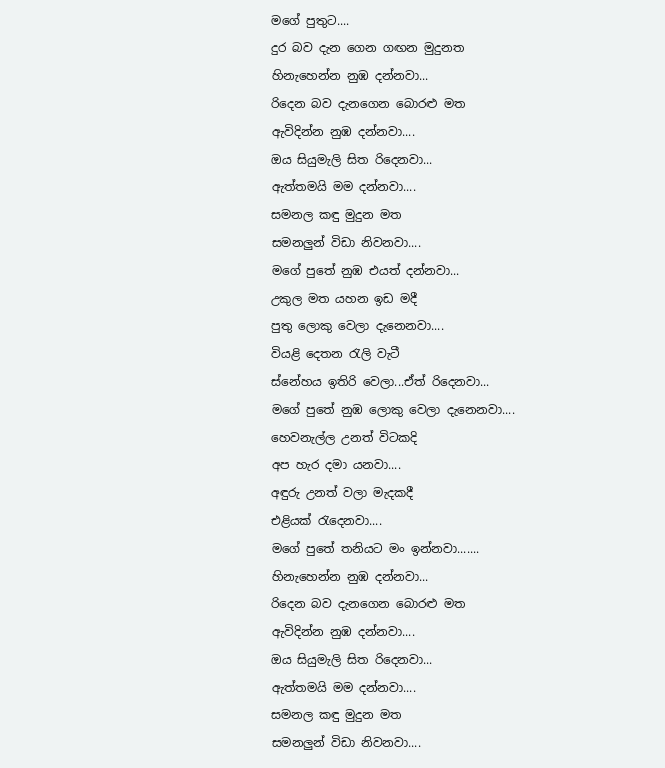මගේ පුතුට....
දුර බව දැන ගෙන ගඟන මුදුනත
හිනැහෙන්න නුඹ දන්නවා...
රිදෙන බව දැනගෙන බොරළු මත
ඇවිදින්න නුඹ දන්නවා....
ඔය සියුමැලි සිත රිදෙනවා...
ඇත්තමයි මම දන්නවා....
සමනල කඳු මුදුන මත
සමනලුන් විඩා නිවනවා....
මගේ පුතේ නුඹ එයත් දන්නවා...
උකුල මත යහන ඉඩ මදී
පුතු ලොකු වෙලා දැනෙනවා....
වියළි දෙතන රැලි වැටී
ස්නේහය ඉතිරි වෙලා...ඒත් රිදෙනවා...
මගේ පුතේ නුඹ ලොකු වෙලා දැනෙනවා....
හෙවනැල්ල උනත් විටකදි
අප හැර දමා යනවා....
අඳුරු උනත් වලා මැදකදී
එළියක් රැදෙනවා....
මගේ පුතේ තනියට මං ඉන්නවා.......
හිනැහෙන්න නුඹ දන්නවා...
රිදෙන බව දැනගෙන බොරළු මත
ඇවිදින්න නුඹ දන්නවා....
ඔය සියුමැලි සිත රිදෙනවා...
ඇත්තමයි මම දන්නවා....
සමනල කඳු මුදුන මත
සමනලුන් විඩා නිවනවා....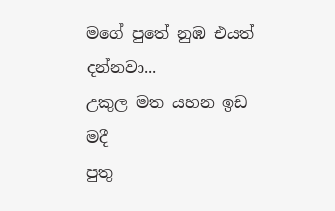මගේ පුතේ නුඹ එයත් දන්නවා...
උකුල මත යහන ඉඩ මදී
පුතු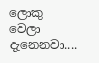ලොකු වෙලා දැනෙනවා....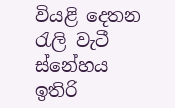වියළි දෙතන රැලි වැටී
ස්නේහය ඉතිරි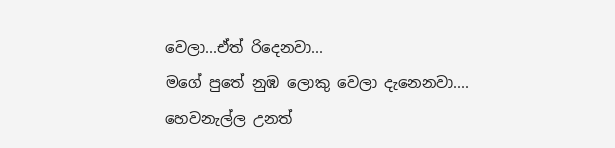වෙලා...ඒත් රිදෙනවා...
මගේ පුතේ නුඹ ලොකු වෙලා දැනෙනවා....
හෙවනැල්ල උනත්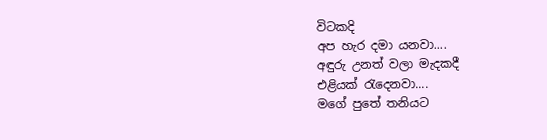විටකදි
අප හැර දමා යනවා....
අඳුරු උනත් වලා මැදකදී
එළියක් රැදෙනවා....
මගේ පුතේ තනියට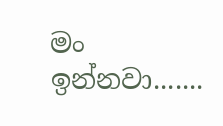මං ඉන්නවා.......